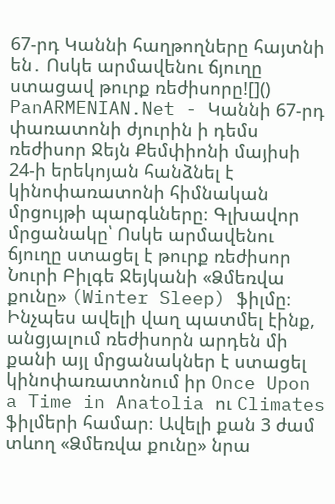67-րդ Կաննի հաղթողները հայտնի են․ Ոսկե արմավենու ճյուղը ստացավ թուրք ռեժիսորը![]() PanARMENIAN.Net - Կաննի 67-րդ փառատոնի ժյուրին ի դեմս ռեժիսոր Ջեյն Քեմփիոնի մայիսի 24-ի երեկոյան հանձնել է կինոփառատոնի հիմնական մրցույթի պարգևները։ Գլխավոր մրցանակը՝ Ոսկե արմավենու ճյուղը ստացել է թուրք ռեժիսոր Նուրի Բիլգե Ջեյկանի «Ձմեռվա քունը» (Winter Sleep) ֆիլմը։ Ինչպես ավելի վաղ պատմել էինք, անցյալում ռեժիսորն արդեն մի քանի այլ մրցանակներ է ստացել կինոփառատոնում իր Once Upon a Time in Anatolia ու Climates ֆիլմերի համար։ Ավելի քան 3 ժամ տևող «Ձմեռվա քունը» նրա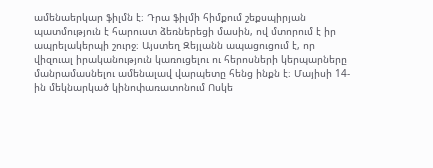ամենաերկար ֆիլմն է։ Դրա ֆիլմի հիմքում շեքսպիրյան պատմություն է հարուստ ձեռներեցի մասին, ով մտորում է իր ապրելակերպի շուրջ։ Այստեղ Զեյլանն ապացուցում է, որ վիզուալ իրականություն կառուցելու ու հերոսների կերպարները մանրամասնելու ամենալավ վարպետը հենց ինքն է։ Մայիսի 14-ին մեկնարկած կինոփառատոնում Ոսկե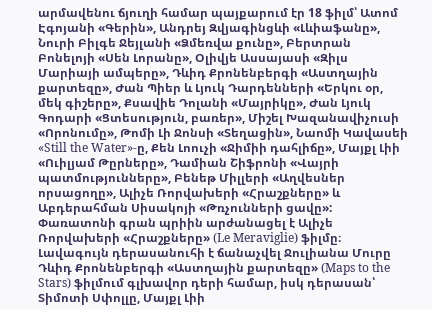արմավենու ճյուղի համար պայքարում էր 18 ֆիլմ՝ Ատոմ Էգոյանի «Գերին», Անդրեյ Զվյագինցևի «Լևիաֆանը», Նուրի Բիլգե Ջեյլանի «Ձմեռվա քունը», Բերտրան Բոնելոյի «Սեն Լորանը», Օլիվյե Ասսայասի «Զիլս Մարիայի ամպերը», Դևիդ Քրոնենբերգի «Աստղային քարտեզը», Ժան Պիեր և Լյուկ Դարդենների «Երկու օր, մեկ գիշերը», Քսավիե Դոլանի «Մայրիկը», Ժան Լյուկ Գոդարի «Ցտեսություն, բառեր», Միշել Խազանավիչուսի «Որոնումը», Թոմի Լի Ջոնսի «Տեղացին», Նաոմի Կավասեի «Still the Water»-ը, Քեն Լոուչի «Ջիմիի դահլիճը», Մայքլ Լիի «Ուիլյամ Թըրները», Դամիան Շիֆրոնի «Վայրի պատմությունները», Բենեթ Միլլերի «Աղվեսներ որսացողը», Ալիչե Ռորվախերի «Հրաշքները» և Աբդերահման Սիսակոյի «Թռչունների ցավը»: Փառատոնի գրան պրիին արժանացել է Ալիչե Ռորվախերի «Հրաշքները» (Le Meraviglie) ֆիլմը։ Լավագույն դերասանուհի է ճանաչվել Ջուլիանա Մուրը Դևիդ Քրոնենբերգի «Աստղային քարտեզը» (Maps to the Stars) ֆիլմում գլխավոր դերի համար, իսկ դերասան՝ Տիմոտի Սփոլլը, Մայքլ Լիի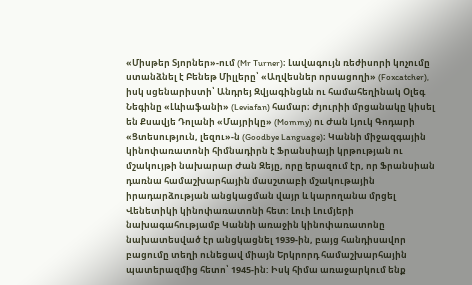«Միսթեր Տյորներ»-ում (Mr Turner)։ Լավագույն ռեժիսորի կոչումը ստանձնել է Բենեթ Միլլերը՝ «Աղվեսներ որսացողի» (Foxcatcher), իսկ սցենարիստի՝ Անդրեյ Զվյագինցևն ու համահեղինակ Օլեգ Նեգինը «Լևիաֆանի» (Leviafan) համար։ Ժյուրիի մրցանակը կիսել են Քսավյե Դոլանի «Մայրիկը» (Mommy) ու Ժան Լյուկ Գոդարի «Ցտեսություն, լեզու»-ն (Goodbye Language)։ Կաննի միջազգային կինոփառատոնի հիմնադիրն է Ֆրանսիայի կրթության ու մշակույթի նախարար Ժան Զեյը, որը երազում էր, որ Ֆրանսիան դառնա համաշխարհային մասշտաբի մշակութային իրադարձության անցկացման վայր և կարողանա մրցել Վենետիկի կինոփառատոնի հետ: Լուի Լումյերի նախագահությամբ Կաննի առաջին կինոփառատոնը նախատեսված էր անցկացնել 1939-ին, բայց հանդիսավոր բացումը տեղի ունեցավ միայն Երկրորդ համաշխարհային պատերազմից հետո՝ 1945-ին: Իսկ հիմա առաջարկում ենք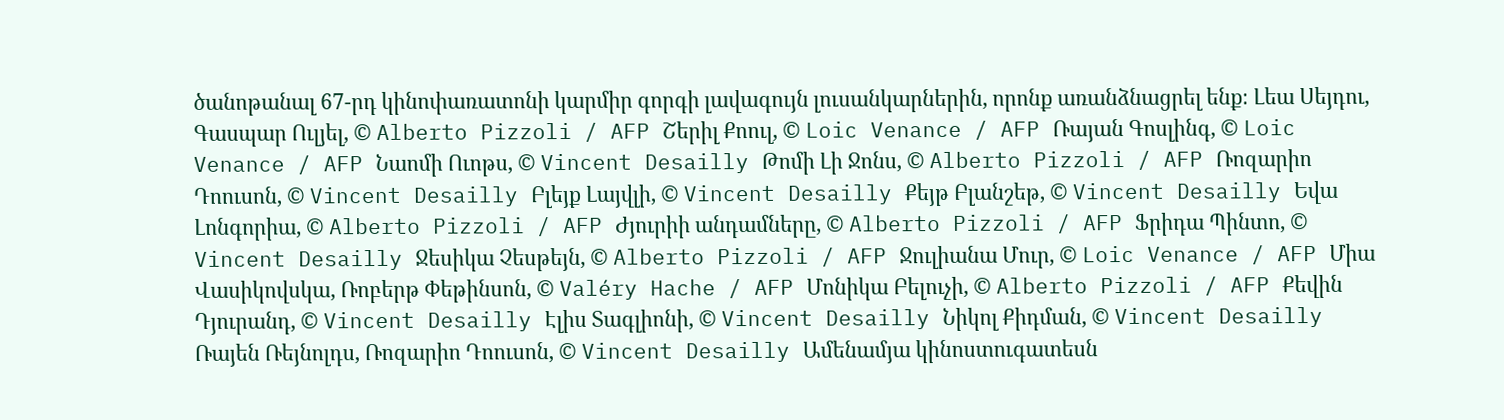ծանոթանալ 67-րդ կինոփառատոնի կարմիր գորգի լավագույն լուսանկարներին, որոնք առանձնացրել ենք։ Լեա Սեյդու, Գասպար Ուլյել, © Alberto Pizzoli / AFP Շերիլ Քոուլ, © Loic Venance / AFP Ռայան Գոսլինգ, © Loic Venance / AFP Նաոմի Ուոթս, © Vincent Desailly Թոմի Լի Ջոնս, © Alberto Pizzoli / AFP Ռոզարիո Դոուսոն, © Vincent Desailly Բլեյք Լայվլի, © Vincent Desailly Քեյթ Բլանշեթ, © Vincent Desailly Եվա Լոնգորիա, © Alberto Pizzoli / AFP Ժյուրիի անդամները, © Alberto Pizzoli / AFP Ֆրիդա Պինտո, © Vincent Desailly Ջեսիկա Չեսթեյն, © Alberto Pizzoli / AFP Ջուլիանա Մուր, © Loic Venance / AFP Միա Վասիկովսկա, Ռոբերթ Փեթինսոն, © Valéry Hache / AFP Մոնիկա Բելուչի, © Alberto Pizzoli / AFP Քեվին Դյուրանդ, © Vincent Desailly Էլիս Տագլիոնի, © Vincent Desailly Նիկոլ Քիդման, © Vincent Desailly Ռայեն Ռեյնոլդս, Ռոզարիո Դոուսոն, © Vincent Desailly Ամենամյա կինոստուգատեսն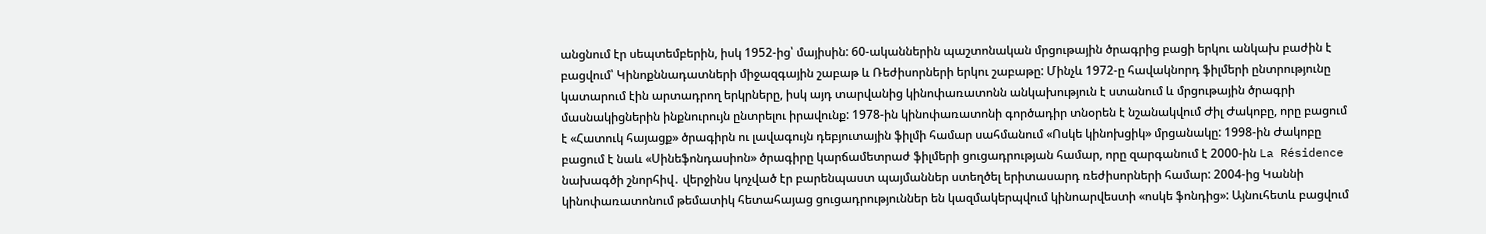անցնում էր սեպտեմբերին, իսկ 1952-ից՝ մայիսին: 60-ականներին պաշտոնական մրցութային ծրագրից բացի երկու անկախ բաժին է բացվում՝ Կինոքննադատների միջազգային շաբաթ և Ռեժիսորների երկու շաբաթը: Մինչև 1972-ը հավակնորդ ֆիլմերի ընտրությունը կատարում էին արտադրող երկրները, իսկ այդ տարվանից կինոփառատոնն անկախություն է ստանում և մրցութային ծրագրի մասնակիցներին ինքնուրույն ընտրելու իրավունք: 1978-ին կինոփառատոնի գործադիր տնօրեն է նշանակվում Ժիլ Ժակոբը, որը բացում է «Հատուկ հայացք» ծրագիրն ու լավագույն դեբյուտային ֆիլմի համար սահմանում «Ոսկե կինոխցիկ» մրցանակը: 1998-ին Ժակոբը բացում է նաև «Սինեֆոնդասիոն» ծրագիրը կարճամետրաժ ֆիլմերի ցուցադրության համար, որը զարգանում է 2000-ին La Résidence նախագծի շնորհիվ․ վերջինս կոչված էր բարենպաստ պայմաններ ստեղծել երիտասարդ ռեժիսորների համար: 2004-ից Կաննի կինոփառատոնում թեմատիկ հետահայաց ցուցադրություններ են կազմակերպվում կինոարվեստի «ոսկե ֆոնդից»: Այնուհետև բացվում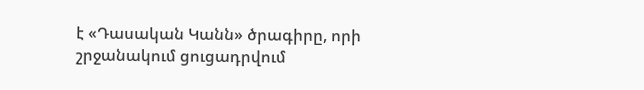է «Դասական Կանն» ծրագիրը, որի շրջանակում ցուցադրվում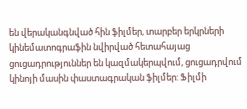են վերականգնված հին ֆիլմեր, տարբեր երկրների կինեմատոգրաֆին նվիրված հետահայաց ցուցադրություններ են կազմակերպվում, ցուցադրվում կինոյի մասին փաստագրական ֆիլմեր: Ֆիլմի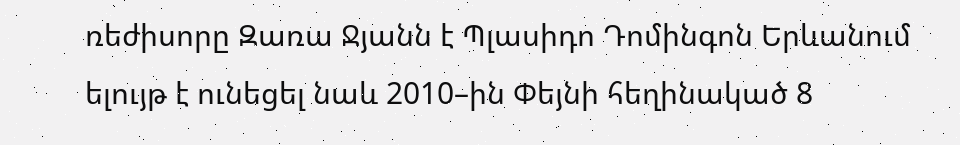ռեժիսորը Զառա Ջյանն է Պլասիդո Դոմինգոն Երևանում ելույթ է ունեցել նաև 2010–ին Փեյնի հեղինակած 8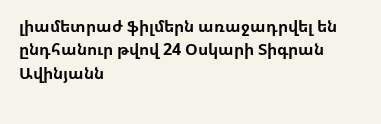լիամետրաժ ֆիլմերն առաջադրվել են ընդհանուր թվով 24 Օսկարի Տիգրան Ավինյանն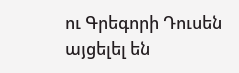ու Գրեգորի Դուսեն այցելել են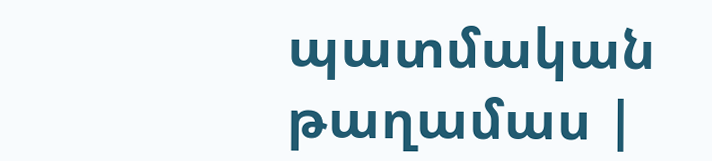պատմական թաղամաս |